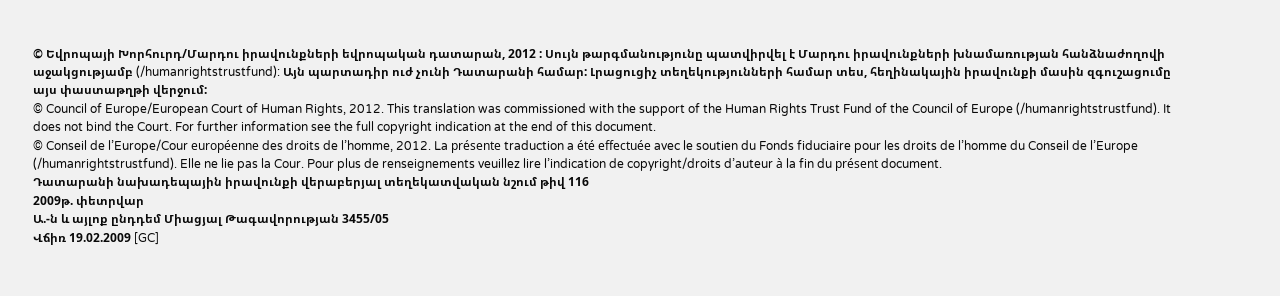© Եվրոպայի Խորհուրդ/Մարդու իրավունքների եվրոպական դատարան, 2012 : Սույն թարգմանությունը պատվիրվել է Մարդու իրավունքների խնամառության հանձնաժողովի աջակցությամբ (/humanrightstrustfund): Այն պարտադիր ուժ չունի Դատարանի համար: Լրացուցիչ տեղեկությունների համար տես, հեղինակային իրավունքի մասին զգուշացումը այս փաստաթղթի վերջում:
© Council of Europe/European Court of Human Rights, 2012. This translation was commissioned with the support of the Human Rights Trust Fund of the Council of Europe (/humanrightstrustfund). It does not bind the Court. For further information see the full copyright indication at the end of this document.
© Conseil de l’Europe/Cour européenne des droits de l’homme, 2012. La présente traduction a été effectuée avec le soutien du Fonds fiduciaire pour les droits de l’homme du Conseil de l’Europe (/humanrightstrustfund). Elle ne lie pas la Cour. Pour plus de renseignements veuillez lire l’indication de copyright/droits d’auteur à la fin du présent document.
Դատարանի նախադեպային իրավունքի վերաբերյալ տեղեկատվական նշում թիվ 116
2009թ. փետրվար
Ա.-ն և այլոք ընդդեմ Միացյալ Թագավորության 3455/05
Վճիռ 19.02.2009 [GC]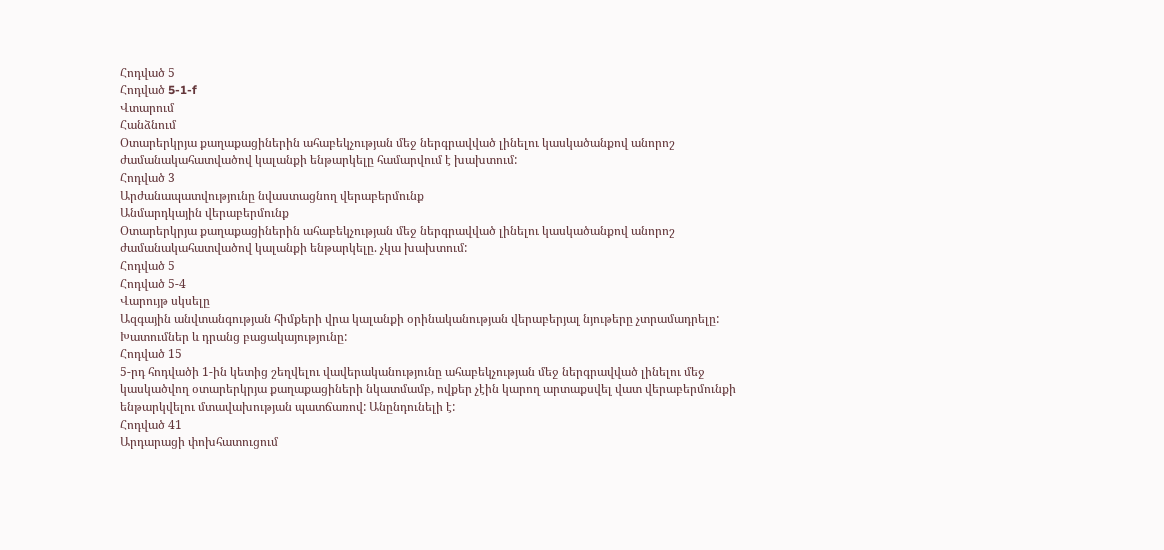Հոդված 5
Հոդված 5-1-f
Վտարում
Հանձնում
Օտարերկրյա քաղաքացիներին ահաբեկչության մեջ ներգրավված լինելու կասկածանքով անորոշ ժամանակահատվածով կալանքի ենթարկելը համարվում է խախտում:
Հոդված 3
Արժանապատվությունը նվաստացնող վերաբերմունք
Անմարդկային վերաբերմունք
Օտարերկրյա քաղաքացիներին ահաբեկչության մեջ ներգրավված լինելու կասկածանքով անորոշ ժամանակահատվածով կալանքի ենթարկելը. չկա խախտում:
Հոդված 5
Հոդված 5-4
Վարույթ սկսելը
Ազգային անվտանգության հիմքերի վրա կալանքի օրինականության վերաբերյալ նյութերը չտրամադրելը: Խատումներ և դրանց բացակայությունը:
Հոդված 15
5-րդ հոդվածի 1-ին կետից շեղվելու վավերականությունը ահաբեկչության մեջ ներգրավված լինելու մեջ կասկածվող օտարերկրյա քաղաքացիների նկատմամբ, ովքեր չէին կարող արտաքսվել վատ վերաբերմունքի ենթարկվելու մտավախության պատճառով: Անընդունելի է:
Հոդված 41
Արդարացի փոխհատուցում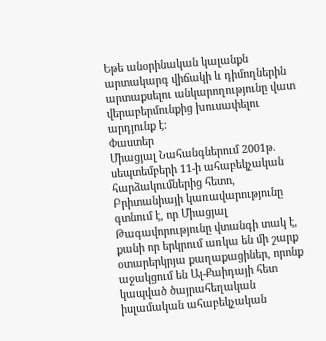Եթե անօրինական կալանքն արտակարգ վիճակի և դիմողներին արտաքսելու անկարողությունը վատ վերաբերմունքից խուսափելու արդյունք է:
Փաստեր
Միացյալ Նահանգներում 2001թ. սեպտեմբերի 11-ի ահաբեկչական հարձակումներից հետո, Բրիտանիայի կառավարությունը գտնում է, որ Միացյալ Թագավորությունը վտանգի տակ է, քանի որ երկրում առկա են մի շարք օտարերկրյա քաղաքացիներ, որոնք աջակցում են Ալ-Քաիդայի հետ կապված ծայրահեղական իսլամական ահաբեկչական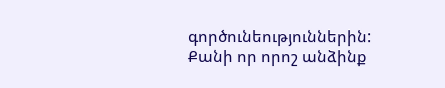գործունեություններին: Քանի որ որոշ անձինք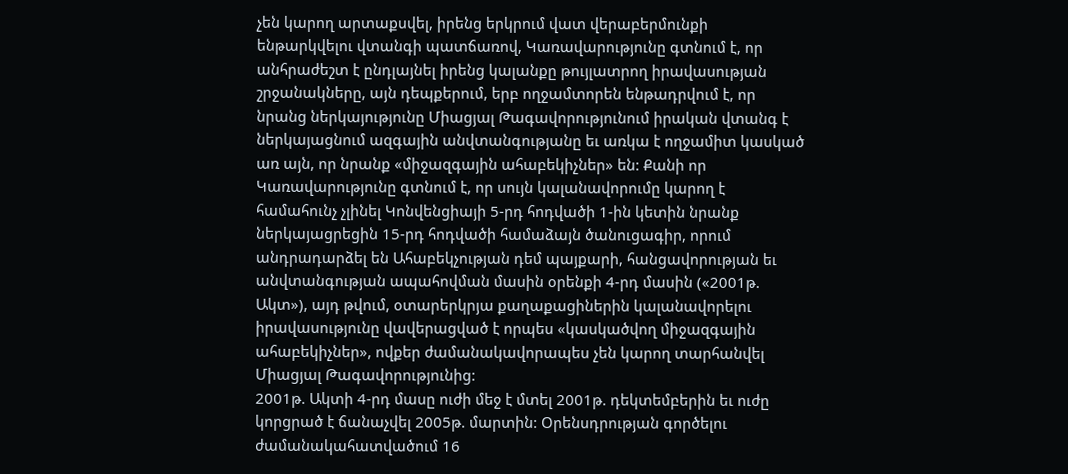չեն կարող արտաքսվել, իրենց երկրում վատ վերաբերմունքի ենթարկվելու վտանգի պատճառով, Կառավարությունը գտնում է, որ անհրաժեշտ է ընդլայնել իրենց կալանքը թույլատրող իրավասության շրջանակները, այն դեպքերում, երբ ողջամտորեն ենթադրվում է, որ նրանց ներկայությունը Միացյալ Թագավորությունում իրական վտանգ է ներկայացնում ազգային անվտանգությանը եւ առկա է ողջամիտ կասկած առ այն, որ նրանք «միջազգային ահաբեկիչներ» են: Քանի որ Կառավարությունը գտնում է, որ սույն կալանավորումը կարող է համահունչ չլինել Կոնվենցիայի 5-րդ հոդվածի 1-ին կետին նրանք ներկայացրեցին 15-րդ հոդվածի համաձայն ծանուցագիր, որում անդրադարձել են Ահաբեկչության դեմ պայքարի, հանցավորության եւ անվտանգության ապահովման մասին օրենքի 4-րդ մասին («2001թ. Ակտ»), այդ թվում, օտարերկրյա քաղաքացիներին կալանավորելու իրավասությունը վավերացված է որպես «կասկածվող միջազգային ահաբեկիչներ», ովքեր ժամանակավորապես չեն կարող տարհանվել Միացյալ Թագավորությունից:
2001թ. Ակտի 4-րդ մասը ուժի մեջ է մտել 2001թ. դեկտեմբերին եւ ուժը կորցրած է ճանաչվել 2005թ. մարտին: Օրենսդրության գործելու ժամանակահատվածում 16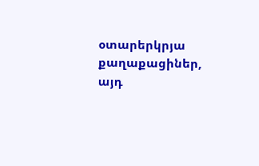օտարերկրյա քաղաքացիներ, այդ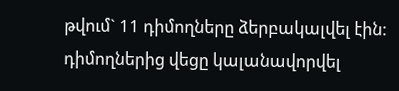թվում` 11 դիմողները ձերբակալվել էին: դիմողներից վեցը կալանավորվել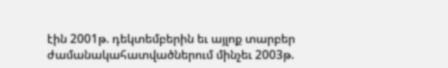էին 2001թ. դեկտեմբերին եւ այլոք տարբեր ժամանակահատվածներում մինչեւ 2003թ.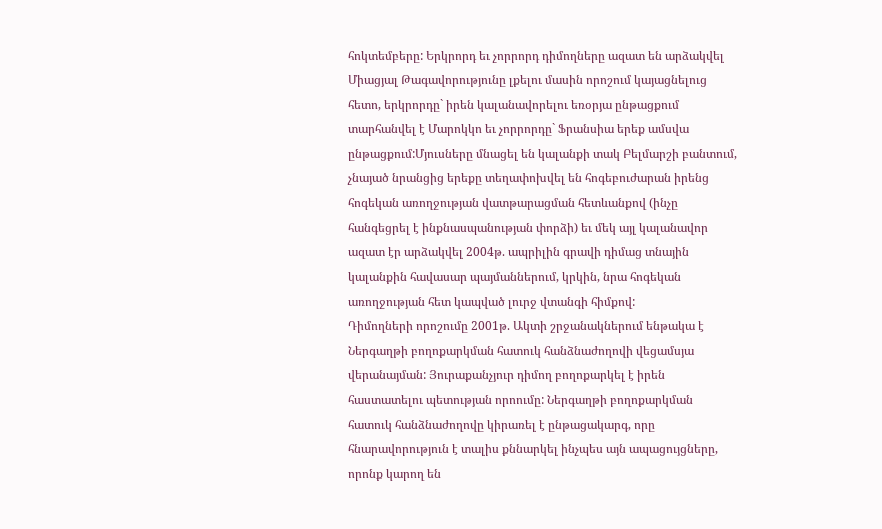հոկտեմբերը: Երկրորդ եւ չորրորդ դիմողները ազատ են արձակվել Միացյալ Թագավորությունը լքելու մասին որոշում կայացնելուց հետո, երկրորդը` իրեն կալանավորելու եռօրյա ընթացքում տարհանվել է Մարոկկո եւ չորրորդը` Ֆրանսիա երեք ամսվա ընթացքում:Մյուսները մնացել են կալանքի տակ Բելմարշի բանտում, չնայած նրանցից երեքը տեղափոխվել են հոգեբուժարան իրենց հոգեկան առողջության վատթարացման հետևանքով (ինչը հանգեցրել է ինքնասպանության փորձի) եւ մեկ այլ կալանավոր ազատ էր արձակվել 2004թ. ապրիլին գրավի դիմաց տնային կալանքին հավասար պայմաններում, կրկին, նրա հոգեկան առողջության հետ կապված լուրջ վտանգի հիմքով:
Դիմողների որոշումը 2001թ. Ակտի շրջանակներում ենթակա է Ներգաղթի բողոքարկման հատուկ հանձնաժողովի վեցամսյա վերանայման: Յուրաքանչյուր դիմող բողոքարկել է իրեն հաստատելու պետության որոումը: Ներգաղթի բողոքարկման հատուկ հանձնաժողովը կիրառել է ընթացակարգ, որը հնարավորություն է տալիս քննարկել ինչպես այն ապացույցները, որոնք կարող են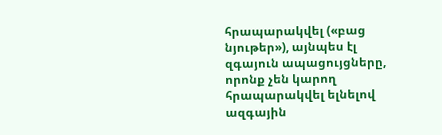հրապարակվել («բաց նյութեր»), այնպես էլ զգայուն ապացույցները, որոնք չեն կարող հրապարակվել ելնելով ազգային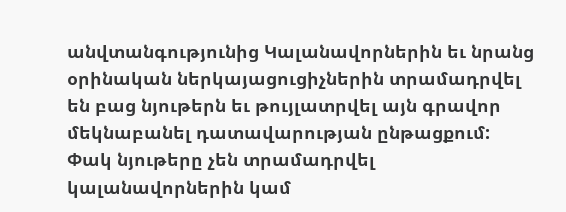անվտանգությունից Կալանավորներին եւ նրանց օրինական ներկայացուցիչներին տրամադրվել են բաց նյութերն եւ թույլատրվել այն գրավոր մեկնաբանել դատավարության ընթացքում: Փակ նյութերը չեն տրամադրվել կալանավորներին կամ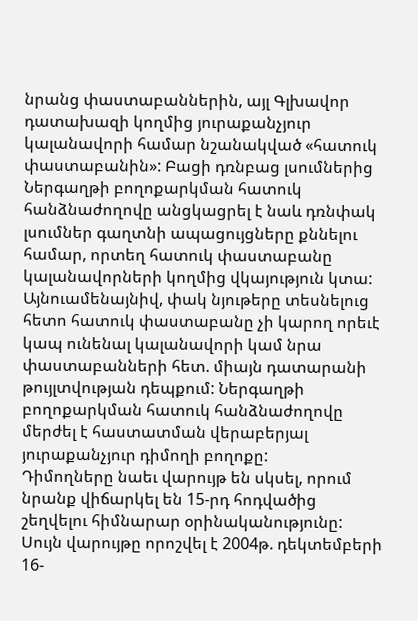նրանց փաստաբաններին, այլ Գլխավոր դատախազի կողմից յուրաքանչյուր կալանավորի համար նշանակված «հատուկ փաստաբանին»: Բացի դռնբաց լսումներից Ներգաղթի բողոքարկման հատուկ հանձնաժողովը անցկացրել է նաև դռնփակ լսումներ գաղտնի ապացույցները քննելու համար, որտեղ հատուկ փաստաբանը կալանավորների կողմից վկայություն կտա: Այնուամենայնիվ, փակ նյութերը տեսնելուց հետո հատուկ փաստաբանը չի կարող որեւէ կապ ունենալ կալանավորի կամ նրա փաստաբանների հետ. միայն դատարանի թույլտվության դեպքում: Ներգաղթի բողոքարկման հատուկ հանձնաժողովը մերժել է հաստատման վերաբերյալ յուրաքանչյուր դիմողի բողոքը:
Դիմողները նաեւ վարույթ են սկսել, որում նրանք վիճարկել են 15-րդ հոդվածից շեղվելու հիմնարար օրինականությունը: Սույն վարույթը որոշվել է 2004թ. դեկտեմբերի 16-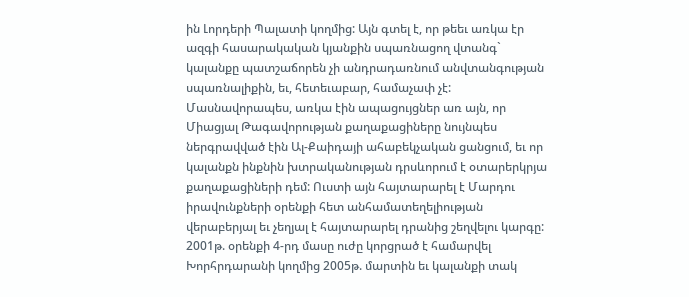ին Լորդերի Պալատի կողմից: Այն գտել է, որ թեեւ առկա էր ազգի հասարակական կյանքին սպառնացող վտանգ` կալանքը պատշաճորեն չի անդրադառնում անվտանգության սպառնալիքին, եւ, հետեւաբար, համաչափ չէ: Մասնավորապես, առկա էին ապացույցներ առ այն, որ Միացյալ Թագավորության քաղաքացիները նույնպես ներգրավված էին Ալ-Քաիդայի ահաբեկչական ցանցում, եւ որ կալանքն ինքնին խտրականության դրսևորում է օտարերկրյա քաղաքացիների դեմ: Ուստի այն հայտարարել է Մարդու իրավունքների օրենքի հետ անհամատեղելիության վերաբերյալ եւ չեղյալ է հայտարարել դրանից շեղվելու կարգը: 2001թ. օրենքի 4-րդ մասը ուժը կորցրած է համարվել Խորհրդարանի կողմից 2005թ. մարտին եւ կալանքի տակ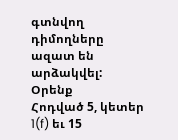գտնվող դիմողները ազատ են արձակվել:
Օրենք
Հոդված 5, կետեր 1(f) եւ 15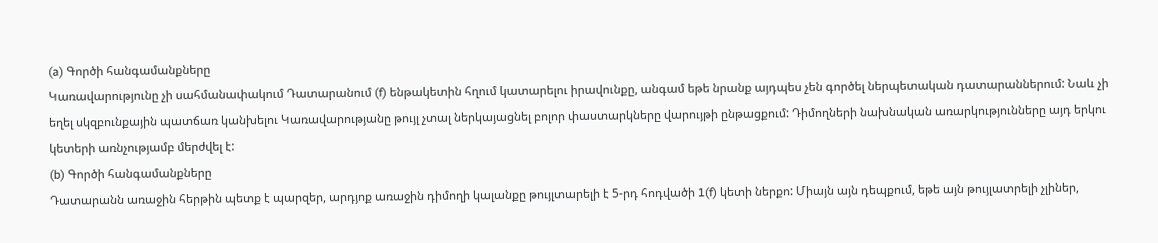(a) Գործի հանգամանքները
Կառավարությունը չի սահմանափակում Դատարանում (f) ենթակետին հղում կատարելու իրավունքը, անգամ եթե նրանք այդպես չեն գործել ներպետական դատարաններում: Նաև չի եղել սկզբունքային պատճառ կանխելու Կառավարությանը թույլ չտալ ներկայացնել բոլոր փաստարկները վարույթի ընթացքում: Դիմողների նախնական առարկությունները այդ երկու կետերի առնչությամբ մերժվել է:
(b) Գործի հանգամանքները
Դատարանն առաջին հերթին պետք է պարզեր, արդյոք առաջին դիմողի կալանքը թույլտարելի է 5-րդ հոդվածի 1(f) կետի ներքո: Միայն այն դեպքում, եթե այն թույլատրելի չլիներ,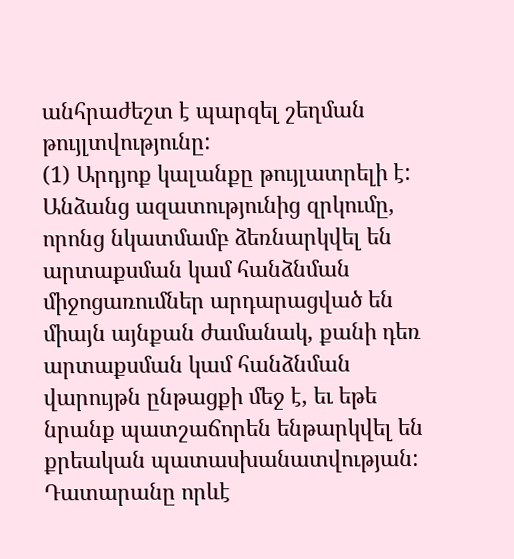անհրաժեշտ է պարզել շեղման թույլտվությունը:
(1) Արդյոք կալանքը թույլատրելի է:
Անձանց ազատությունից զրկումը, որոնց նկատմամբ ձեռնարկվել են արտաքսման կամ հանձնման միջոցառումներ արդարացված են միայն այնքան ժամանակ, քանի դեռ արտաքսման կամ հանձնման վարույթն ընթացքի մեջ է, եւ եթե նրանք պատշաճորեն ենթարկվել են քրեական պատասխանատվության: Դատարանը որևէ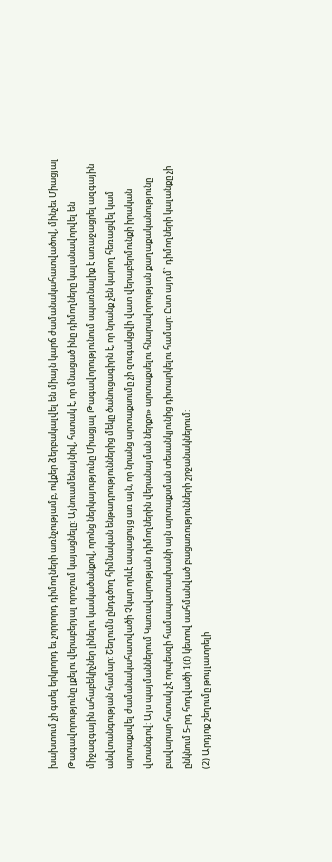խախտում չի գտել երկրորդ եւ չորրորդ դիմողների առնչությամբ, ովքեր ձերբակալվել են միայն կարճ ժամանակահատվածով, մինչեւ Միացյալ Թագավորությունը լքելու վերաբերյալ որոշում կայացնելը: Այնուամենայնիվ, հստակ է, որ մնացած ինը դիմողները կալանավորվել են միջազգային ահաբեկիչներ լինելու կասկածանքով, որոնց ներկայությունը Միացյալ Թագավորությունում սպառնալիք է առաջացրել ազգային անվտանգության համար: Շեղումն ընդգծող հիմնական ենթադրություններից մեկը ծանուցագիրն է, որ նրանք չեն կարող հեռացվել կամ արտաքսվել ժամանակահատվածի Չկար որևէ ապացույց առ այն, որ նրանց արտաքսումը չի զուգակցվի վատ վերաբերմունքի իրական վտանգով: Այս պայմաններում Կառավարության դիմողներին վերանայման ներքո» արտաքսելու հնարավորության քաղաքականությունը բավարար հստակ չէ որպեսզի համապատասխանի այն արտաքսման տեսանկյունից դիտարկելու համար: Ըստ այդմ` դիմողների կալանքը չի ընկնում 5-րդ հոդվածի 1(f) կետով սահմանված բացառությունների շրջանակներում:
(2) Արդյոք շեղումը թույլատրելի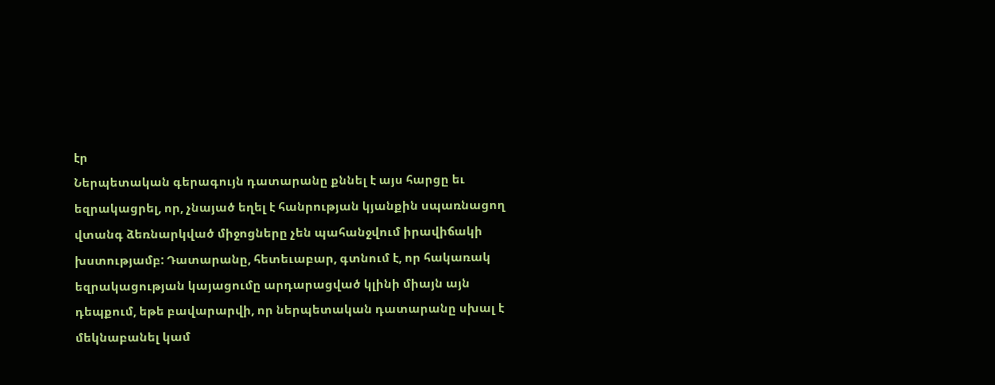էր
Ներպետական գերագույն դատարանը քննել է այս հարցը եւ եզրակացրել, որ, չնայած եղել է հանրության կյանքին սպառնացող վտանգ ձեռնարկված միջոցները չեն պահանջվում իրավիճակի խստությամբ: Դատարանը, հետեւաբար, գտնում է, որ հակառակ եզրակացության կայացումը արդարացված կլինի միայն այն դեպքում, եթե բավարարվի, որ ներպետական դատարանը սխալ է մեկնաբանել կամ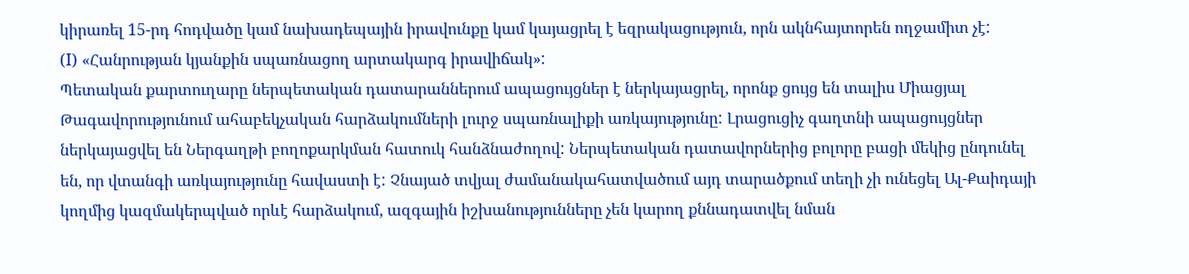կիրառել 15-րդ հոդվածը կամ նախադեպային իրավունքը կամ կայացրել է եզրակացություն, որն ակնհայտորեն ողջամիտ չէ:
(I) «Հանրության կյանքին սպառնացող արտակարգ իրավիճակ»:
Պետական քարտուղարը ներպետական դատարաններում ապացույցներ է ներկայացրել, որոնք ցույց են տալիս Միացյալ Թագավորությունում ահաբեկչական հարձակումների լուրջ սպառնալիքի առկայությունը: Լրացուցիչ գաղտնի ապացույցներ ներկայացվել են Ներգաղթի բողոքարկման հատուկ հանձնաժողով: Ներպետական դատավորներից բոլորը բացի մեկից ընդունել են, որ վտանգի առկայությունը հավաստի է: Չնայած տվյալ ժամանակահատվածում այդ տարածքում տեղի չի ունեցել Ալ-Քաիդայի կողմից կազմակերպված որևէ հարձակում, ազգային իշխանությունները չեն կարող քննադատվել նման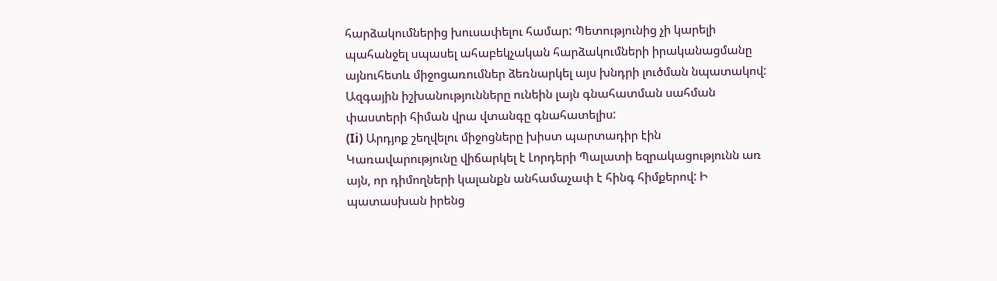հարձակումներից խուսափելու համար: Պետությունից չի կարելի պահանջել սպասել ահաբեկչական հարձակումների իրականացմանը այնուհետև միջոցառումներ ձեռնարկել այս խնդրի լուծման նպատակով: Ազգային իշխանությունները ունեին լայն գնահատման սահման փաստերի հիման վրա վտանգը գնահատելիս:
(Ii) Արդյոք շեղվելու միջոցները խիստ պարտադիր էին
Կառավարությունը վիճարկել է Լորդերի Պալատի եզրակացությունն առ այն, որ դիմողների կալանքն անհամաչափ է հինգ հիմքերով: Ի պատասխան իրենց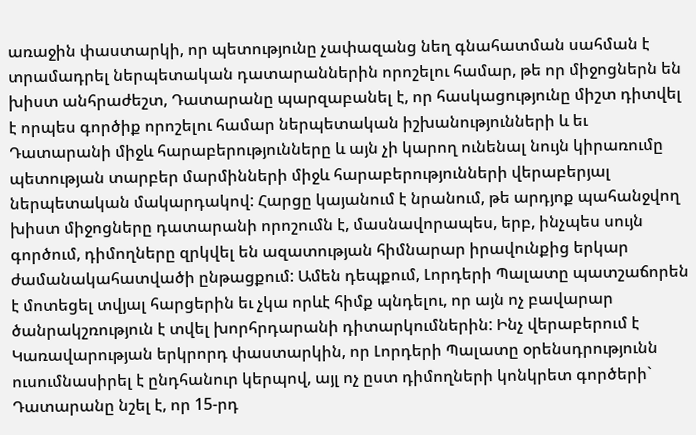առաջին փաստարկի, որ պետությունը չափազանց նեղ գնահատման սահման է տրամադրել ներպետական դատարաններին որոշելու համար, թե որ միջոցներն են խիստ անհրաժեշտ, Դատարանը պարզաբանել է, որ հասկացությունը միշտ դիտվել է որպես գործիք որոշելու համար ներպետական իշխանությունների և եւ Դատարանի միջև հարաբերությունները և այն չի կարող ունենալ նույն կիրառումը պետության տարբեր մարմինների միջև հարաբերությունների վերաբերյալ ներպետական մակարդակով: Հարցը կայանում է նրանում, թե արդյոք պահանջվող խիստ միջոցները դատարանի որոշումն է, մասնավորապես, երբ, ինչպես սույն գործում, դիմողները զրկվել են ազատության հիմնարար իրավունքից երկար ժամանակահատվածի ընթացքում: Ամեն դեպքում, Լորդերի Պալատը պատշաճորեն է մոտեցել տվյալ հարցերին եւ չկա որևէ հիմք պնդելու, որ այն ոչ բավարար ծանրակշռություն է տվել խորհրդարանի դիտարկումներին: Ինչ վերաբերում է Կառավարության երկրորդ փաստարկին, որ Լորդերի Պալատը օրենսդրությունն ուսումնասիրել է ընդհանուր կերպով, այլ ոչ ըստ դիմողների կոնկրետ գործերի` Դատարանը նշել է, որ 15-րդ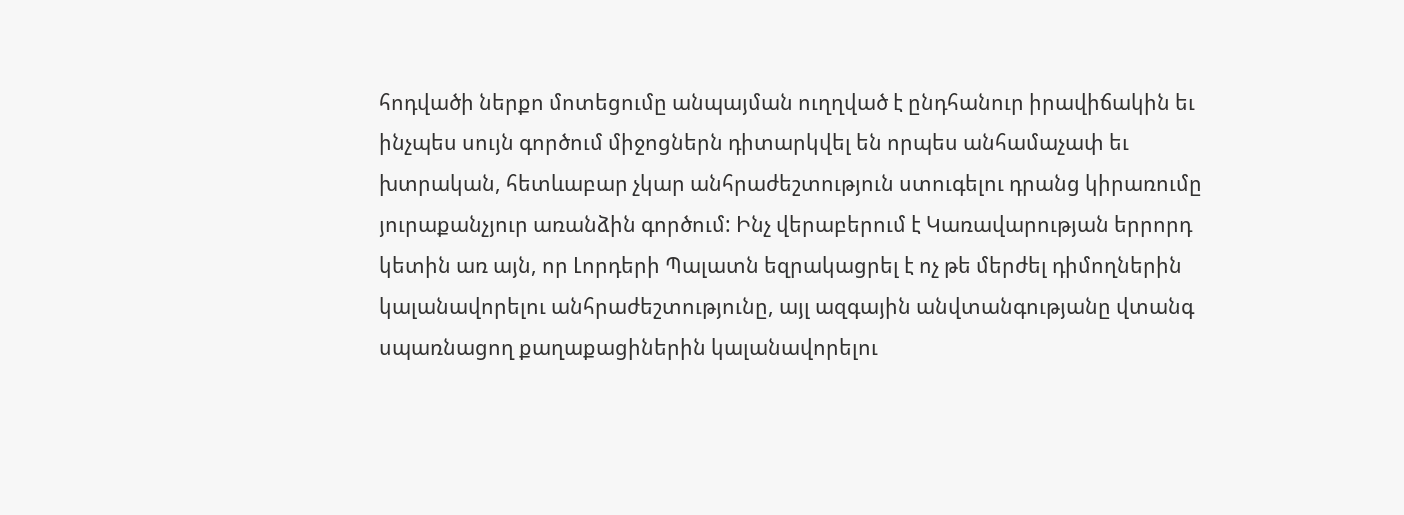հոդվածի ներքո մոտեցումը անպայման ուղղված է ընդհանուր իրավիճակին եւ ինչպես սույն գործում միջոցներն դիտարկվել են որպես անհամաչափ եւ խտրական, հետևաբար չկար անհրաժեշտություն ստուգելու դրանց կիրառումը յուրաքանչյուր առանձին գործում: Ինչ վերաբերում է Կառավարության երրորդ կետին առ այն, որ Լորդերի Պալատն եզրակացրել է ոչ թե մերժել դիմողներին կալանավորելու անհրաժեշտությունը, այլ ազգային անվտանգությանը վտանգ սպառնացող քաղաքացիներին կալանավորելու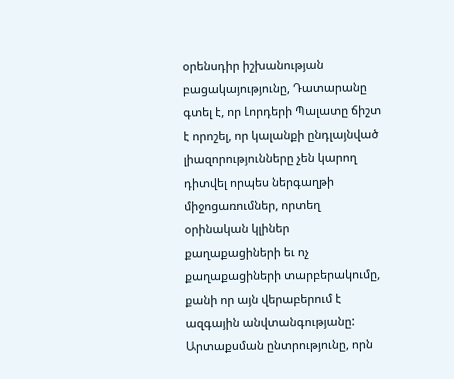օրենսդիր իշխանության բացակայությունը, Դատարանը գտել է, որ Լորդերի Պալատը ճիշտ է որոշել, որ կալանքի ընդլայնված լիազորությունները չեն կարող դիտվել որպես ներգաղթի միջոցառումներ, որտեղ օրինական կլիներ քաղաքացիների եւ ոչ քաղաքացիների տարբերակումը, քանի որ այն վերաբերում է ազգային անվտանգությանը: Արտաքսման ընտրությունը, որն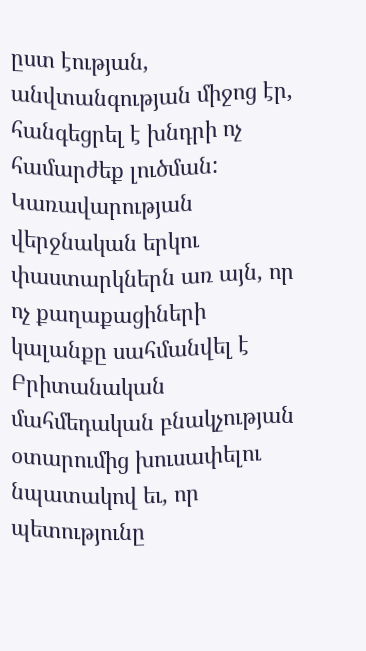ըստ էության, անվտանգության միջոց էր, հանգեցրել է խնդրի ոչ համարժեք լուծման: Կառավարության վերջնական երկու փաստարկներն առ այն, որ ոչ քաղաքացիների կալանքը սահմանվել է Բրիտանական մահմեդական բնակչության օտարումից խուսափելու նպատակով եւ, որ պետությունը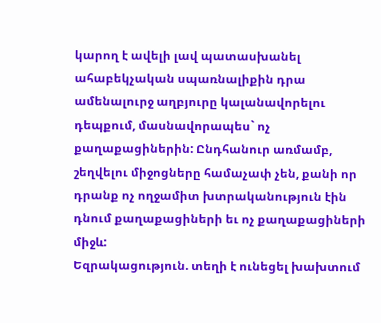կարող է ավելի լավ պատասխանել ահաբեկչական սպառնալիքին դրա ամենալուրջ աղբյուրը կալանավորելու դեպքում, մասնավորապես` ոչ քաղաքացիներին: Ընդհանուր առմամբ, շեղվելու միջոցները համաչափ չեն, քանի որ դրանք ոչ ողջամիտ խտրականություն էին դնում քաղաքացիների եւ ոչ քաղաքացիների միջև:
Եզրակացություն. տեղի է ունեցել խախտում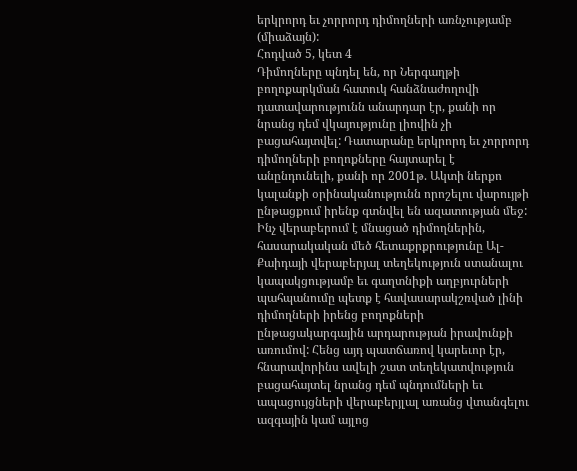երկրորդ եւ չորրորդ դիմողների առնչությամբ (միաձայն):
Հոդված 5, կետ 4
Դիմողները պնդել են, որ Ներգաղթի բողոքարկման հատուկ հանձնաժողովի դատավարությունն անարդար էր, քանի որ նրանց դեմ վկայությունը լիովին չի բացահայտվել: Դատարանը երկրորդ եւ չորրորդ դիմողների բողոքները հայտարել է անընդունելի, քանի որ 2001թ. Ակտի ներքո կալանքի օրինականությունն որոշելու վարույթի ընթացքում իրենք գտնվել են ազատության մեջ:
Ինչ վերաբերում է մնացած դիմողներին, հասարակական մեծ հետաքրքրությունը Ալ-Քաիդայի վերաբերյալ տեղեկություն ստանալու կապակցությամբ եւ գաղտնիքի աղբյուրների պահպանումը պետք է հավասարակշռված լինի դիմողների իրենց բողոքների ընթացակարգային արդարության իրավունքի առումով: Հենց այդ պատճառով կարեւոր էր, հնարավորինս ավելի շատ տեղեկատվություն բացահայտել նրանց դեմ պնդումների եւ ապացույցների վերաբերյլալ առանց վտանգելու ազգային կամ այլոց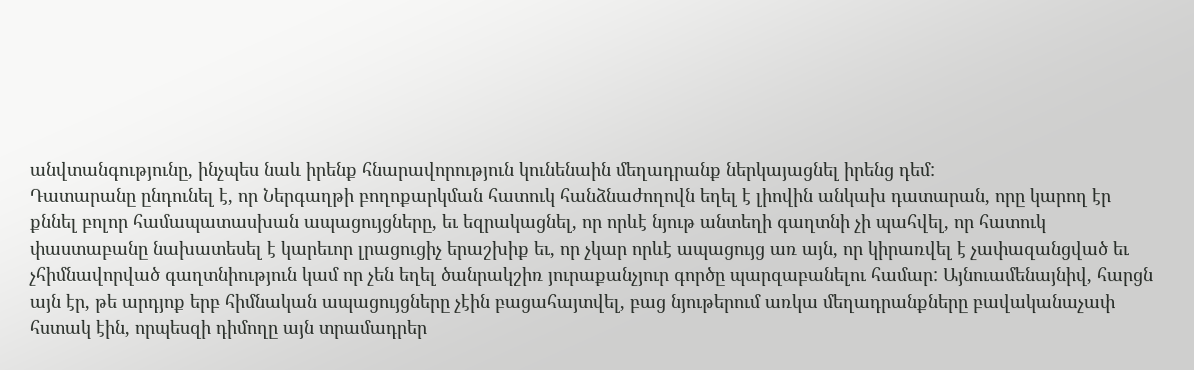անվտանգությունը, ինչպես նաև իրենք հնարավորություն կունենաին մեղադրանք ներկայացնել իրենց դեմ:
Դատարանը ընդունել է, որ Ներգաղթի բողոքարկման հատուկ հանձնաժողովն եղել է լիովին անկախ դատարան, որը կարող էր քննել բոլոր համապատասխան ապացույցները, եւ եզրակացնել, որ որևէ նյութ անտեղի գաղտնի չի պահվել, որ հատուկ փաստաբանը նախատեսել է կարեւոր լրացուցիչ երաշխիք եւ, որ չկար որևէ ապացույց առ այն, որ կիրառվել է չափազանցված եւ չհիմնավորված գաղտնիություն կամ որ չեն եղել ծանրակշիռ յուրաքանչյուր գործը պարզաբանելու համար: Այնուամենայնիվ, հարցն այն էր, թե արդյոք երբ հիմնական ապացույցները չէին բացահայտվել, բաց նյութերում առկա մեղադրանքները բավականաչափ հստակ էին, որպեսզի դիմողը այն տրամադրեր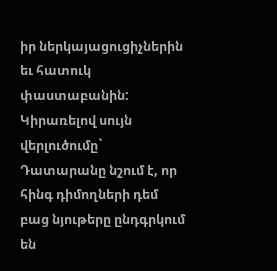իր ներկայացուցիչներին եւ հատուկ փաստաբանին:
Կիրառելով սույն վերլուծումը` Դատարանը նշում է, որ հինգ դիմողների դեմ բաց նյութերը ընդգրկում են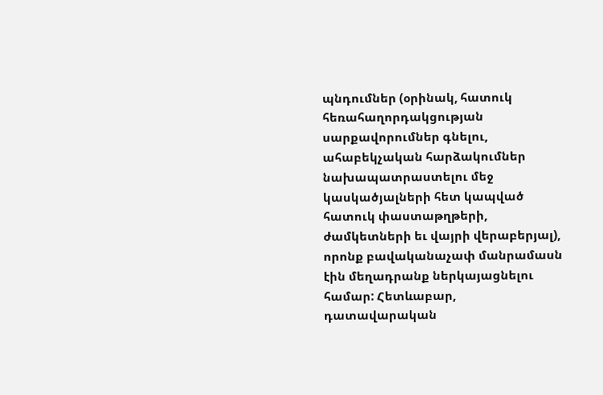պնդումներ (օրինակ, հատուկ հեռահաղորդակցության սարքավորումներ գնելու, ահաբեկչական հարձակումներ նախապատրաստելու մեջ կասկածյալների հետ կապված հատուկ փաստաթղթերի, ժամկետների եւ վայրի վերաբերյալ), որոնք բավականաչափ մանրամասն էին մեղադրանք ներկայացնելու համար: Հետևաբար, դատավարական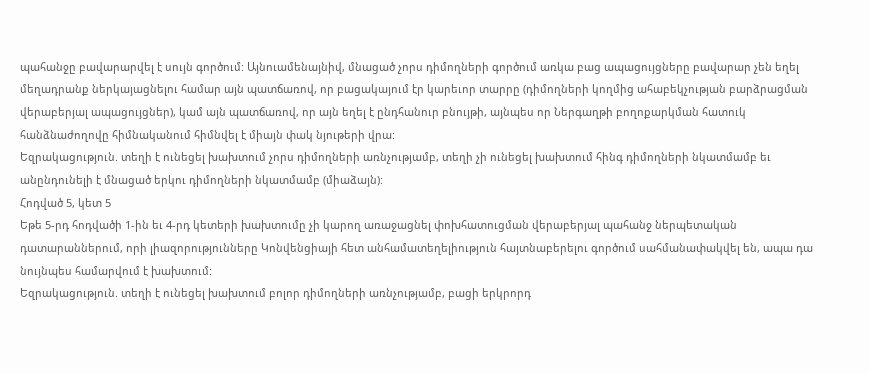պահանջը բավարարվել է սույն գործում: Այնուամենայնիվ, մնացած չորս դիմողների գործում առկա բաց ապացույցները բավարար չեն եղել մեղադրանք ներկայացնելու համար այն պատճառով, որ բացակայում էր կարեւոր տարրը (դիմողների կողմից ահաբեկչության բարձրացման վերաբերյալ ապացույցներ), կամ այն պատճառով, որ այն եղել է ընդհանուր բնույթի, այնպես որ Ներգաղթի բողոքարկման հատուկ հանձնաժողովը հիմնականում հիմնվել է միայն փակ նյութերի վրա:
Եզրակացություն. տեղի է ունեցել խախտում չորս դիմողների առնչությամբ, տեղի չի ունեցել խախտում հինգ դիմողների նկատմամբ եւ անընդունելի է մնացած երկու դիմողների նկատմամբ (միաձայն):
Հոդված 5, կետ 5
Եթե 5-րդ հոդվածի 1-ին եւ 4-րդ կետերի խախտումը չի կարող առաջացնել փոխհատուցման վերաբերյալ պահանջ ներպետական դատարաններում, որի լիազորությունները Կոնվենցիայի հետ անհամատեղելիություն հայտնաբերելու գործում սահմանափակվել են, ապա դա նույնպես համարվում է խախտում:
Եզրակացություն. տեղի է ունեցել խախտում բոլոր դիմողների առնչությամբ, բացի երկրորդ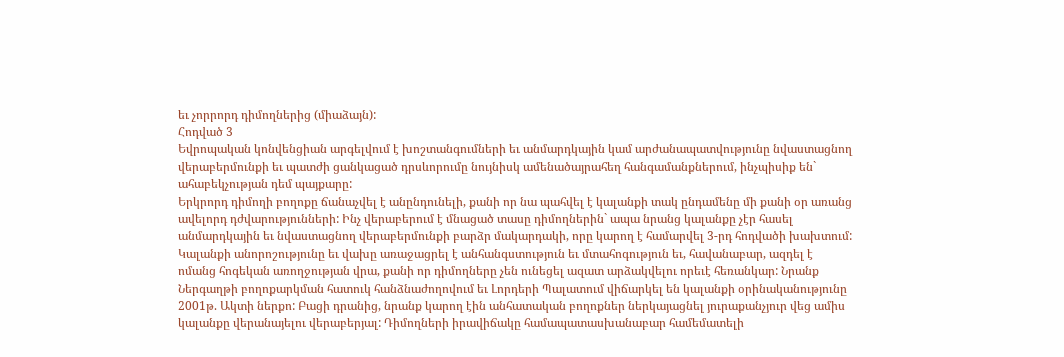եւ չորրորդ դիմողներից (միաձայն):
Հոդված 3
Եվրոպական կոնվենցիան արգելվում է խոշտանգումների եւ անմարդկային կամ արժանապատվությունը նվաստացնող վերաբերմունքի եւ պատժի ցանկացած դրսևորումը նույնիսկ ամենածայրահեղ հանգամանքներում, ինչպիսիք են` ահաբեկչության դեմ պայքարը:
Երկրորդ դիմողի բողոքը ճանաչվել է անընդունելի, քանի որ նա պահվել է կալանքի տակ ընդամենը մի քանի օր առանց ավելորդ դժվարությունների: Ինչ վերաբերում է մնացած տասը դիմողներին` ապա նրանց կալանքը չէր հասել անմարդկային եւ նվաստացնող վերաբերմունքի բարձր մակարդակի, որը կարող է համարվել 3-րդ հոդվածի խախտում: Կալանքի անորոշությունը եւ վախը առաջացրել է անհանգստություն եւ մտահոգություն եւ, հավանաբար, ազդել է ոմանց հոգեկան առողջության վրա, քանի որ դիմողները չեն ունեցել ազատ արձակվելու որեւէ հեռանկար: Նրանք Ներգաղթի բողոքարկման հատուկ հանձնաժողովում եւ Լորդերի Պալատում վիճարկել են կալանքի օրինականությունը 2001թ. Ակտի ներքո: Բացի դրանից, նրանք կարող էին անհատական բողոքներ ներկայացնել յուրաքանչյուր վեց ամիս կալանքը վերանայելու վերաբերյալ: Դիմողների իրավիճակը համապատասխանաբար համեմատելի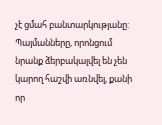չէ ցմահ բանտարկությանը: Պայմանները, որոնցում նրանք ձերբակալվել են չեն կարող հաշվի առնվել, քանի որ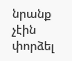նրանք չէին փորձել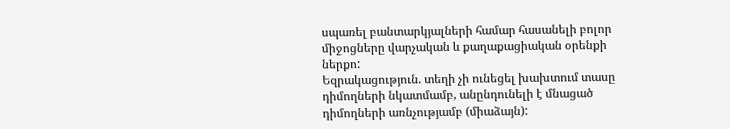սպառել բանտարկյալների համար հասանելի բոլոր միջոցները վարչական և քաղաքացիական օրենքի ներքո:
Եզրակացություն. տեղի չի ունեցել խախտում տասը դիմողների նկատմամբ, անընդունելի է մնացած դիմողների առնչությամբ (միաձայն):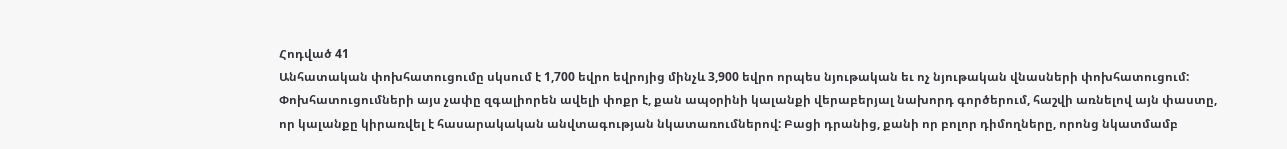Հոդված 41
Անհատական փոխհատուցումը սկսում է 1,700 եվրո եվրոյից մինչև 3,900 եվրո որպես նյութական եւ ոչ նյութական վնասների փոխհատուցում: Փոխհատուցումների այս չափը զգալիորեն ավելի փոքր է, քան ապօրինի կալանքի վերաբերյալ նախորդ գործերում, հաշվի առնելով այն փաստը, որ կալանքը կիրառվել է հասարակական անվտագության նկատառումներով: Բացի դրանից, քանի որ բոլոր դիմողները, որոնց նկատմամբ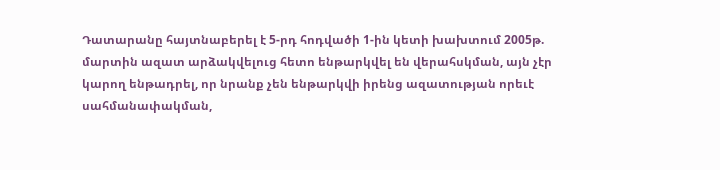Դատարանը հայտնաբերել է 5-րդ հոդվածի 1-ին կետի խախտում 2005թ. մարտին ազատ արձակվելուց հետո ենթարկվել են վերահսկման, այն չէր կարող ենթադրել, որ նրանք չեն ենթարկվի իրենց ազատության որեւէ սահմանափակման,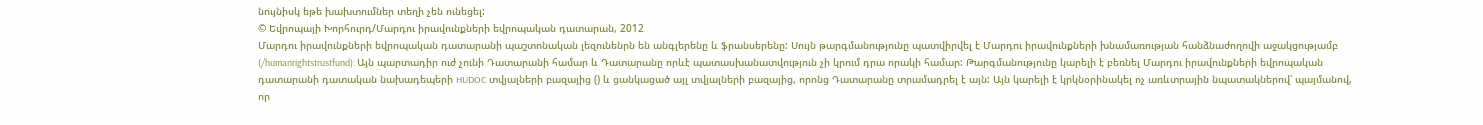նույնիսկ եթե խախտումներ տեղի չեն ունեցել:
© Եվրոպայի Խորհուրդ/Մարդու իրավունքների եվրոպական դատարան, 2012
Մարդու իրավունքների եվրոպական դատարանի պաշտոնական լեզունենրն են անգլերենը և ֆրանսերենը: Սույն թարգմանությունը պատվիրվել է Մարդու իրավունքների խնամառության հանձնաժողովի աջակցությամբ (/humanrightstrustfund): Այն պարտադիր ուժ չունի Դատարանի համար և Դատարանը որևէ պատասխանատվություն չի կրում դրա որակի համար: Թարգմանությունը կարելի է բեռնել Մարդու իրավունքների եվրոպական դատարանի դատական նախադեպերի HUDOC տվյալների բազայից () և ցանկացած այլ տվյալների բազայից, որոնց Դատարանը տրամադրել է այն: Այն կարելի է կրկնօրինակել ոչ առևտրային նպատակներով՝ պայմանով, որ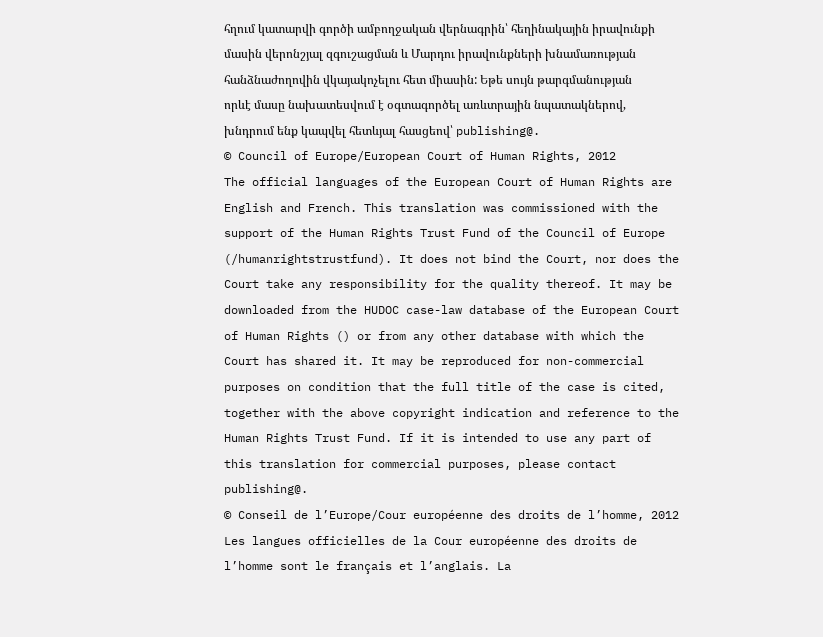հղում կատարվի գործի ամբողջական վերնագրին՝ հեղինակային իրավունքի մասին վերոնշյալ զգուշացման և Մարդու իրավունքների խնամառության հանձնաժողովին վկայակոչելու հետ միասին: Եթե սույն թարգմանության որևէ մասը նախատեսվում է օգտագործել առևտրային նպատակներով, խնդրում ենք կապվել հետևյալ հասցեով՝ publishing@.
© Council of Europe/European Court of Human Rights, 2012
The official languages of the European Court of Human Rights are English and French. This translation was commissioned with the support of the Human Rights Trust Fund of the Council of Europe (/humanrightstrustfund). It does not bind the Court, nor does the Court take any responsibility for the quality thereof. It may be downloaded from the HUDOC case-law database of the European Court of Human Rights () or from any other database with which the Court has shared it. It may be reproduced for non-commercial purposes on condition that the full title of the case is cited, together with the above copyright indication and reference to the Human Rights Trust Fund. If it is intended to use any part of this translation for commercial purposes, please contact publishing@.
© Conseil de l’Europe/Cour européenne des droits de l’homme, 2012
Les langues officielles de la Cour européenne des droits de l’homme sont le français et l’anglais. La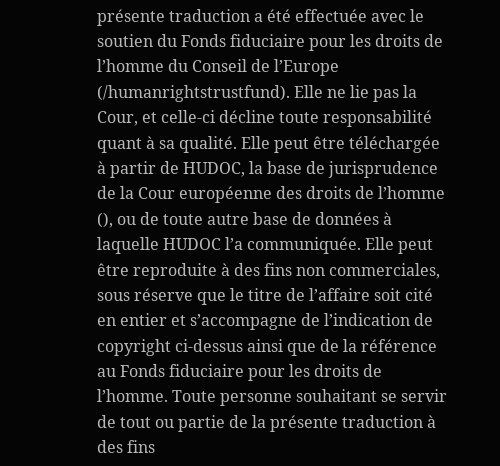présente traduction a été effectuée avec le soutien du Fonds fiduciaire pour les droits de l’homme du Conseil de l’Europe (/humanrightstrustfund). Elle ne lie pas la Cour, et celle-ci décline toute responsabilité quant à sa qualité. Elle peut être téléchargée à partir de HUDOC, la base de jurisprudence de la Cour européenne des droits de l’homme (), ou de toute autre base de données à laquelle HUDOC l’a communiquée. Elle peut être reproduite à des fins non commerciales, sous réserve que le titre de l’affaire soit cité en entier et s’accompagne de l’indication de copyright ci-dessus ainsi que de la référence au Fonds fiduciaire pour les droits de l’homme. Toute personne souhaitant se servir de tout ou partie de la présente traduction à des fins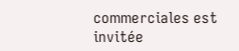commerciales est invitée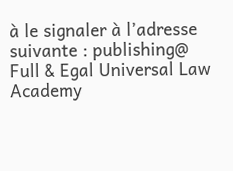à le signaler à l’adresse suivante : publishing@
Full & Egal Universal Law Academy